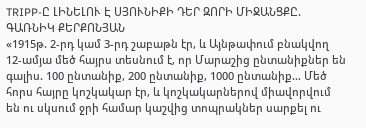TRIPP-Ը ԼԻՆԵԼՈՒ Է ՍՅՈՒՆԻՔԻ ԴԵՐ ԶՈՐԻ ՄԻՋԱՆՑՔԸ. ԳԱՌՆԻԿ ՔԵՐՔՈՆՅԱՆ
«1915թ. 2-րդ կամ 3-րդ շաբաթն էր, և Այնթափում բնակվող 12-ամյա մեծ հայրս տեսնում է, որ Մարաշից ընտանիքներ են գալիս. 100 ընտանիք, 200 ընտանիք, 1000 ընտանիք… Մեծ հորս հայրը կոշկակար էր, և կոշկակարներով միավորվում են ու սկսում ջրի համար կաշվից տոպրակներ սարքել ու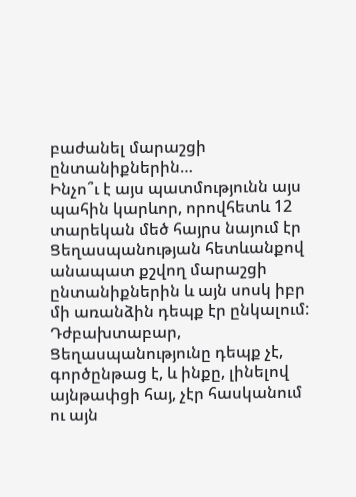բաժանել մարաշցի ընտանիքներին…
Ինչո՞ւ է այս պատմությունն այս պահին կարևոր, որովհետև 12 տարեկան մեծ հայրս նայում էր Ցեղասպանության հետևանքով անապատ քշվող մարաշցի ընտանիքներին և այն սոսկ իբր մի առանձին դեպք էր ընկալում: Դժբախտաբար, Ցեղասպանությունը դեպք չէ, գործընթաց է, և ինքը, լինելով այնթափցի հայ, չէր հասկանում ու այն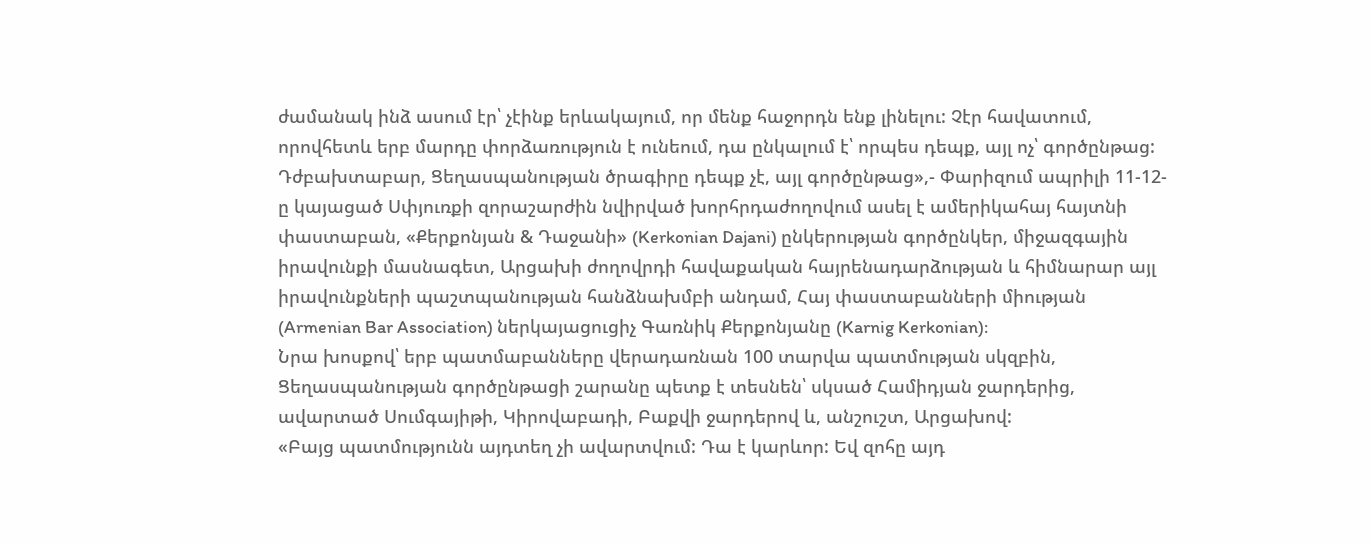ժամանակ ինձ ասում էր՝ չէինք երևակայում, որ մենք հաջորդն ենք լինելու: Չէր հավատում, որովհետև երբ մարդը փորձառություն է ունեում, դա ընկալում է՝ որպես դեպք, այլ ոչ՝ գործընթաց: Դժբախտաբար, Ցեղասպանության ծրագիրը դեպք չէ, այլ գործընթաց»,- Փարիզում ապրիլի 11-12-ը կայացած Սփյուռքի զորաշարժին նվիրված խորհրդաժողովում ասել է ամերիկահայ հայտնի փաստաբան, «Քերքոնյան & Դաջանի» (Kerkonian Dajani) ընկերության գործընկեր, միջազգային իրավունքի մասնագետ, Արցախի ժողովրդի հավաքական հայրենադարձության և հիմնարար այլ իրավունքների պաշտպանության հանձնախմբի անդամ, Հայ փաստաբանների միության (Armenian Bar Association) ներկայացուցիչ Գառնիկ Քերքոնյանը (Karnig Kerkonian):
Նրա խոսքով՝ երբ պատմաբանները վերադառնան 100 տարվա պատմության սկզբին, Ցեղասպանության գործընթացի շարանը պետք է տեսնեն՝ սկսած Համիդյան ջարդերից, ավարտած Սումգայիթի, Կիրովաբադի, Բաքվի ջարդերով և, անշուշտ, Արցախով:
«Բայց պատմությունն այդտեղ չի ավարտվում: Դա է կարևոր: Եվ զոհը այդ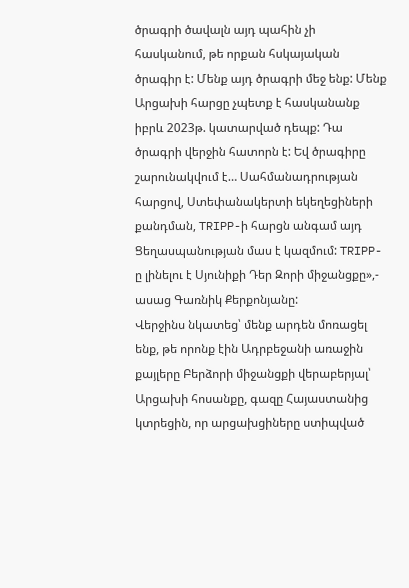ծրագրի ծավալն այդ պահին չի հասկանում, թե որքան հսկայական ծրագիր է: Մենք այդ ծրագրի մեջ ենք: Մենք Արցախի հարցը չպետք է հասկանանք իբրև 2023թ. կատարված դեպք: Դա ծրագրի վերջին հատորն է: Եվ ծրագիրը շարունակվում է… Սահմանադրության հարցով, Ստեփանակերտի եկեղեցիների քանդման, TRIPP-ի հարցն անգամ այդ Ցեղասպանության մաս է կազմում: TRIPP-ը լինելու է Սյունիքի Դեր Զորի միջանցքը»,- ասաց Գառնիկ Քերքոնյանը:
Վերջինս նկատեց՝ մենք արդեն մոռացել ենք, թե որոնք էին Ադրբեջանի առաջին քայլերը Բերձորի միջանցքի վերաբերյալ՝ Արցախի հոսանքը, գազը Հայաստանից կտրեցին, որ արցախցիները ստիպված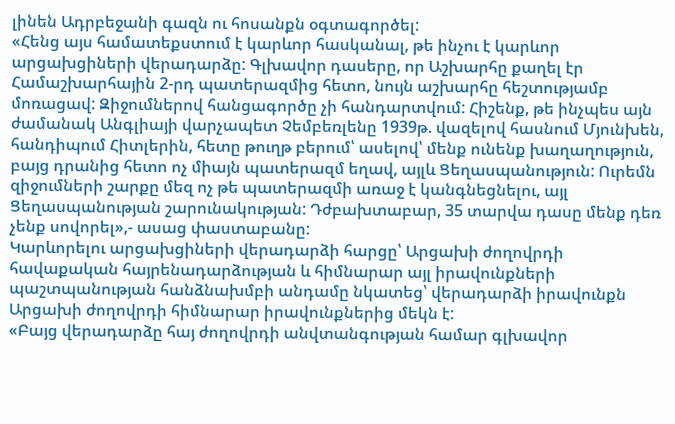լինեն Ադրբեջանի գազն ու հոսանքն օգտագործել:
«Հենց այս համատեքստում է կարևոր հասկանալ, թե ինչու է կարևոր արցախցիների վերադարձը: Գլխավոր դասերը, որ Աշխարհը քաղել էր Համաշխարհային 2-րդ պատերազմից հետո, նույն աշխարհը հեշտությամբ մոռացավ: Զիջումներով հանցագործը չի հանդարտվում: Հիշենք, թե ինչպես այն ժամանակ Անգլիայի վարչապետ Չեմբեռլենը 1939թ. վազելով հասնում Մյունխեն, հանդիպում Հիտլերին, հետը թուղթ բերում՝ ասելով՝ մենք ունենք խաղաղություն, բայց դրանից հետո ոչ միայն պատերազմ եղավ, այլև Ցեղասպանություն: Ուրեմն զիջումների շարքը մեզ ոչ թե պատերազմի առաջ է կանգնեցնելու, այլ Ցեղասպանության շարունակության: Դժբախտաբար, 35 տարվա դասը մենք դեռ չենք սովորել»,- ասաց փաստաբանը:
Կարևորելու արցախցիների վերադարձի հարցը՝ Արցախի ժողովրդի հավաքական հայրենադարձության և հիմնարար այլ իրավունքների պաշտպանության հանձնախմբի անդամը նկատեց՝ վերադարձի իրավունքն Արցախի ժողովրդի հիմնարար իրավունքներից մեկն է:
«Բայց վերադարձը հայ ժողովրդի անվտանգության համար գլխավոր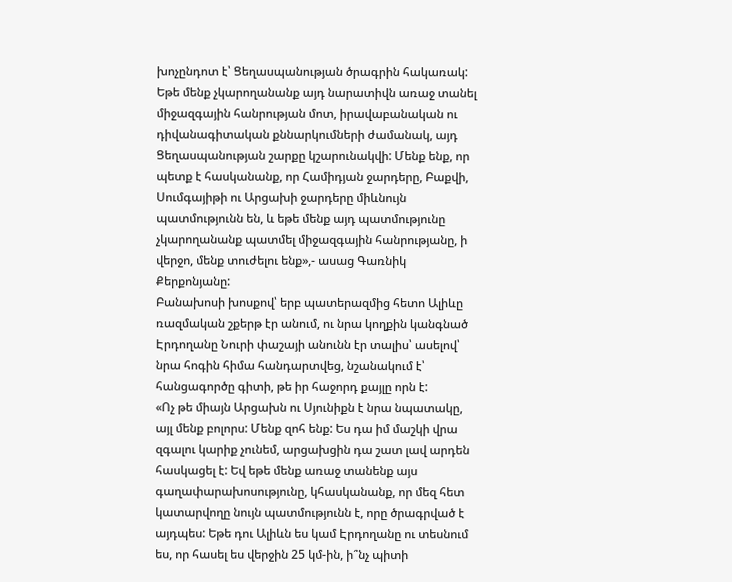խոչընդոտ է՝ Ցեղասպանության ծրագրին հակառակ: Եթե մենք չկարողանանք այդ նարատիվն առաջ տանել միջազգային հանրության մոտ, իրավաբանական ու դիվանագիտական քննարկումների ժամանակ, այդ Ցեղասպանության շարքը կշարունակվի: Մենք ենք, որ պետք է հասկանանք, որ Համիդյան ջարդերը, Բաքվի, Սումգայիթի ու Արցախի ջարդերը միևնույն պատմությունն են, և եթե մենք այդ պատմությունը չկարողանանք պատմել միջազգային հանրությանը, ի վերջո, մենք տուժելու ենք»,- ասաց Գառնիկ Քերքոնյանը:
Բանախոսի խոսքով՝ երբ պատերազմից հետո Ալիևը ռազմական շքերթ էր անում, ու նրա կողքին կանգնած Էրդողանը Նուրի փաշայի անունն էր տալիս՝ ասելով՝ նրա հոգին հիմա հանդարտվեց, նշանակում է՝ հանցագործը գիտի, թե իր հաջորդ քայլը որն է:
«Ոչ թե միայն Արցախն ու Սյունիքն է նրա նպատակը, այլ մենք բոլորս: Մենք զոհ ենք: Ես դա իմ մաշկի վրա զգալու կարիք չունեմ, արցախցին դա շատ լավ արդեն հասկացել է: Եվ եթե մենք առաջ տանենք այս գաղափարախոսությունը, կհասկանանք, որ մեզ հետ կատարվողը նույն պատմությունն է, որը ծրագրված է այդպես: Եթե դու Ալիևն ես կամ Էրդողանը ու տեսնում ես, որ հասել ես վերջին 25 կմ-ին, ի՞նչ պիտի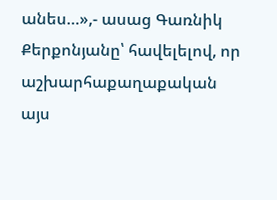անես…»,- ասաց Գառնիկ Քերքոնյանը՝ հավելելով, որ աշխարհաքաղաքական այս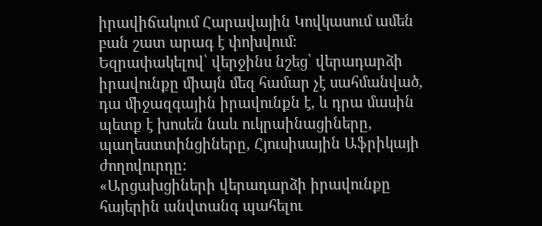իրավիճակում Հարավային Կովկասում ամեն բան շատ արագ է փոխվում:
Եզրափակելով՝ վերջինս նշեց՝ վերադարձի իրավունքը միայն մեզ համար չէ սահմանված, դա միջազգային իրավունքն է, և դրա մասին պետք է խոսեն նաև ուկրաինացիները, պաղեստտինցիները, Հյուսիսային Աֆրիկայի ժողովուրդը:
«Արցախցիների վերադարձի իրավունքը հայերին անվտանգ պահելու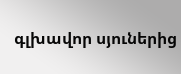գլխավոր սյուներից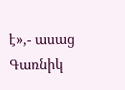է»,- ասաց Գառնիկ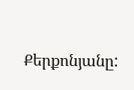Քերքոնյանը: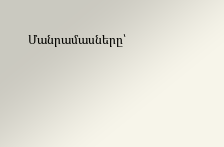Մանրամասները՝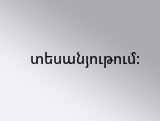տեսանյութում: